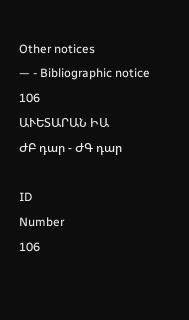Other notices
— - Bibliographic notice
106
ԱՒԵՏԱՐԱՆ ԻԱ
ԺԲ դար - ԺԳ դար

ID
Number
106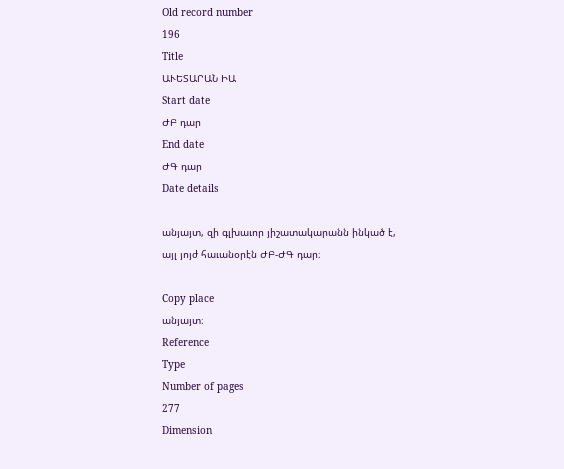Old record number
196
Title
ԱՒԵՏԱՐԱՆ ԻԱ
Start date
ԺԲ դար
End date
ԺԳ դար
Date details

անյայտ, զի գլխաւոր յիշատակարանն ինկած է, այլ յոյժ հաւանօրէն ԺԲ-ԺԳ դար։

Copy place
անյայտ։
Reference
Type
Number of pages
277
Dimension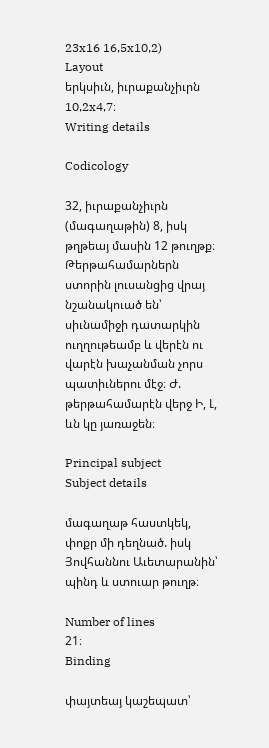23x16 16,5x10,2)
Layout
երկսիւն, իւրաքանչիւրն 10,2x4,7։
Writing details

Codicology

32, իւրաքանչիւրն (մագաղաթին) 8, իսկ թղթեայ մասին 12 թուղթք։ Թերթահամարներն ստորին լուսանցից վրայ նշանակուած են՝ սիւնամիջի դատարկին ուղղութեամբ և վերէն ու վարէն խաչանման չորս պատիւներու մէջ։ Ժ. թերթահամարէն վերջ Ի, Լ, ևն կը յառաջեն։

Principal subject
Subject details

մագաղաթ հաստկեկ, փոքր մի դեղնած. իսկ Յովհաննու Աւետարանին՝ պինդ և ստուար թուղթ։

Number of lines
21։
Binding

փայտեայ կաշեպատ՝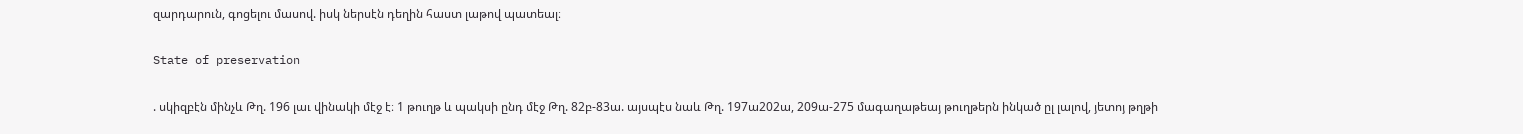զարդարուն, գոցելու մասով. իսկ ներսէն դեղին հաստ լաթով պատեալ։

State of preservation

. սկիզբէն մինչև Թղ. 196 լաւ վինակի մէջ է։ 1 թուղթ և պակսի ընդ մէջ Թղ. 82բ-83ա. այսպէս նաև Թղ. 197ա202ա, 209ա-275 մագաղաթեայ թուղթերն ինկած ըլ լալով, յետոյ թղթի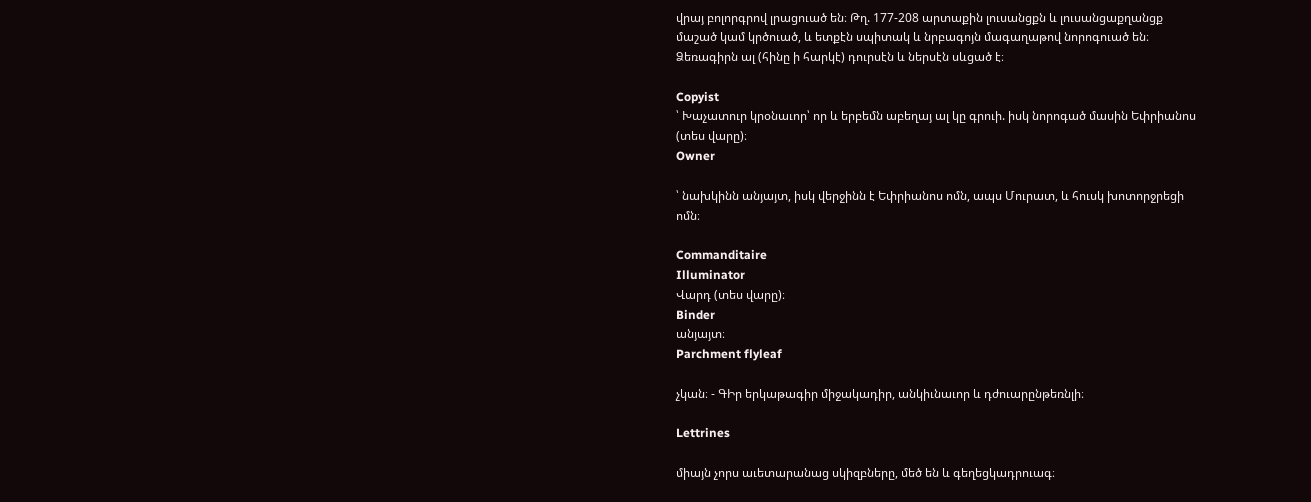վրայ բոլորգրով լրացուած են։ Թղ. 177-208 արտաքին լուսանցքն և լուսանցաքղանցք մաշած կամ կրծուած, և ետքէն սպիտակ և նրբագոյն մագաղաթով նորոգուած են։ Ձեռագիրն ալ (հինը ի հարկէ) դուրսէն և ներսէն սևցած է։

Copyist
՝ Խաչատուր կրօնաւոր՝ որ և երբեմն աբեղայ ալ կը գրուի. իսկ նորոգած մասին Եփրիանոս (տես վարը)։
Owner

՝ նախկինն անյայտ, իսկ վերջինն է Եփրիանոս ոմն, ապս Մուրատ, և հուսկ խոտորջրեցի ոմն։

Commanditaire
Illuminator
Վարդ (տես վարը)։
Binder
անյայտ։
Parchment flyleaf

չկան։ - ԳԻր երկաթագիր միջակադիր, անկիւնաւոր և դժուարընթեռնլի։

Lettrines

միայն չորս աւետարանաց սկիզբները, մեծ են և գեղեցկադրուագ։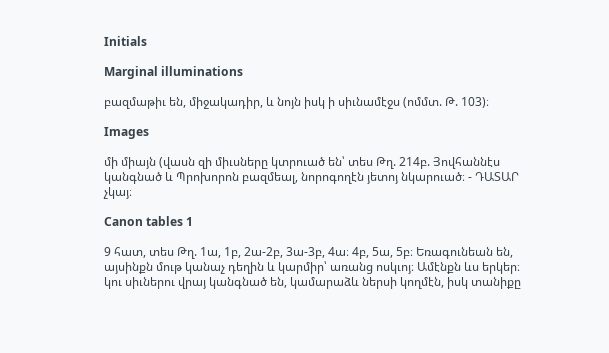Initials

Marginal illuminations

բազմաթիւ են, միջակադիր, և նոյն իսկ ի սիւնամէջս (ոմմտ. Թ. 103)։

Images

մի միայն (վասն զի միւսները կտրուած են՝ տես Թղ. 214բ. Յովհաննէս կանգնած և Պրոխորոն բազմեալ, նորոգողէն յետոյ նկարուած։ - ԴԱՏԱՐ չկայ։

Canon tables 1

9 հատ, տես Թղ. 1ա, 1բ, 2ա-2բ, 3ա-3բ, 4ա։ 4բ, 5ա, 5բ։ Եռագունեան են, այսինքն մութ կանաչ դեղին և կարմիր՝ առանց ոսկւոյ։ Ամէնքն ևս երկեր։ կու սիւներու վրայ կանգնած են, կամարաձև ներսի կողմէն, իսկ տանիքը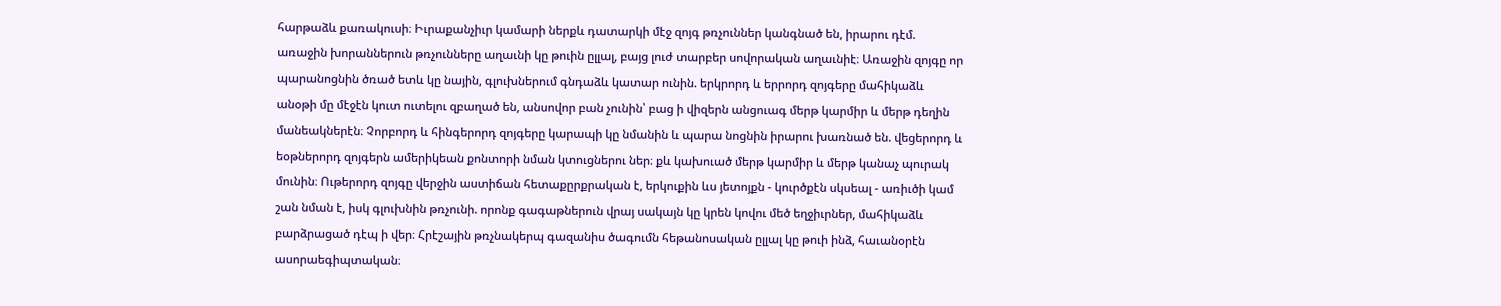հարթաձև քառակուսի։ Իւրաքանչիւր կամարի ներքև դատարկի մէջ զոյգ թռչուններ կանգնած են, իրարու դէմ. առաջին խորաններուն թռչունները աղաւնի կը թուին ըլլալ, բայց լուժ տարբեր սովորական աղաւնիէ։ Առաջին զոյգը որ պարանոցնին ծռած ետև կը նային, գլուխներում գնդաձև կատար ունին. երկրորդ և երրորդ զոյգերը մահիկաձև անօթի մը մէջէն կուտ ուտելու զբաղած են, անսովոր բան չունին՝ բաց ի վիզերն անցուագ մերթ կարմիր և մերթ դեղին մանեակներէն։ Չորբորդ և հինգերորդ զոյգերը կարապի կը նմանին և պարա նոցնին իրարու խառնած են. վեցերորդ և եօթներորդ զոյգերն ամերիկեան քոնտորի նման կտուցներու ներ։ քև կախուած մերթ կարմիր և մերթ կանաչ պուրակ մունին։ Ութերորդ զոյգը վերջին աստիճան հետաքըրքրական է, երկուքին ևս յետոյքն - կուրծքէն սկսեալ - առիւծի կամ շան նման է, իսկ գլուխնին թռչունի. որոնք գագաթներուն վրայ սակայն կը կրեն կովու մեծ եղջիւրներ, մահիկաձև բարձրացած դէպ ի վեր։ Հրէշային թռչնակերպ գազանիս ծագումն հեթանոսական ըլլալ կը թուի ինձ, հաւանօրէն ասորաեգիպտական։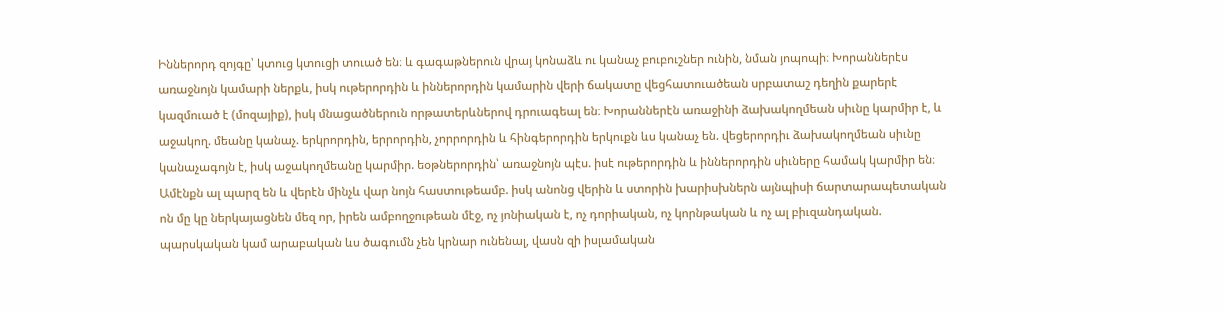Իններորդ զոյգը՝ կտուց կտուցի տուած են։ և գագաթներուն վրայ կոնաձև ու կանաչ բուբուշներ ունին, նման յոպոպի։ Խորաններէս առաջնոյն կամարի ներքև, իսկ ութերորդին և իններորդին կամարին վերի ճակատը վեցհատուածեան սրբատաշ դեղին քարերէ կազմուած է (մոզայիք), իսկ մնացածներուն որթատերևներով դրուագեալ են։ Խորաններէն առաջինի ձախակողմեան սիւնը կարմիր է, և աջակող. մեանը կանաչ. երկրորդին, երրորդին, չորրորդին և հինգերորդին երկուքն ևս կանաչ են. վեցերորդիւ ձախակողմեան սիւնը կանաչագոյն է, իսկ աջակողմեանը կարմիր. եօթներորդին՝ առաջնոյն պէս. իսէ ութերորդին և իններորդին սիւները համակ կարմիր են։ Ամէնքն ալ պարզ են և վերէն մինչև վար նոյն հաստութեամբ. իսկ անոնց վերին և ստորին խարիսխներն այնպիսի ճարտարապետական ոն մը կը ներկայացնեն մեզ որ, իրեն ամբողջութեան մէջ, ոչ յոնիական է, ոչ դորիական, ոչ կորնթական և ոչ ալ բիւզանդական. պարսկական կամ արաբական ևս ծագումն չեն կրնար ունենալ, վասն զի իսլամական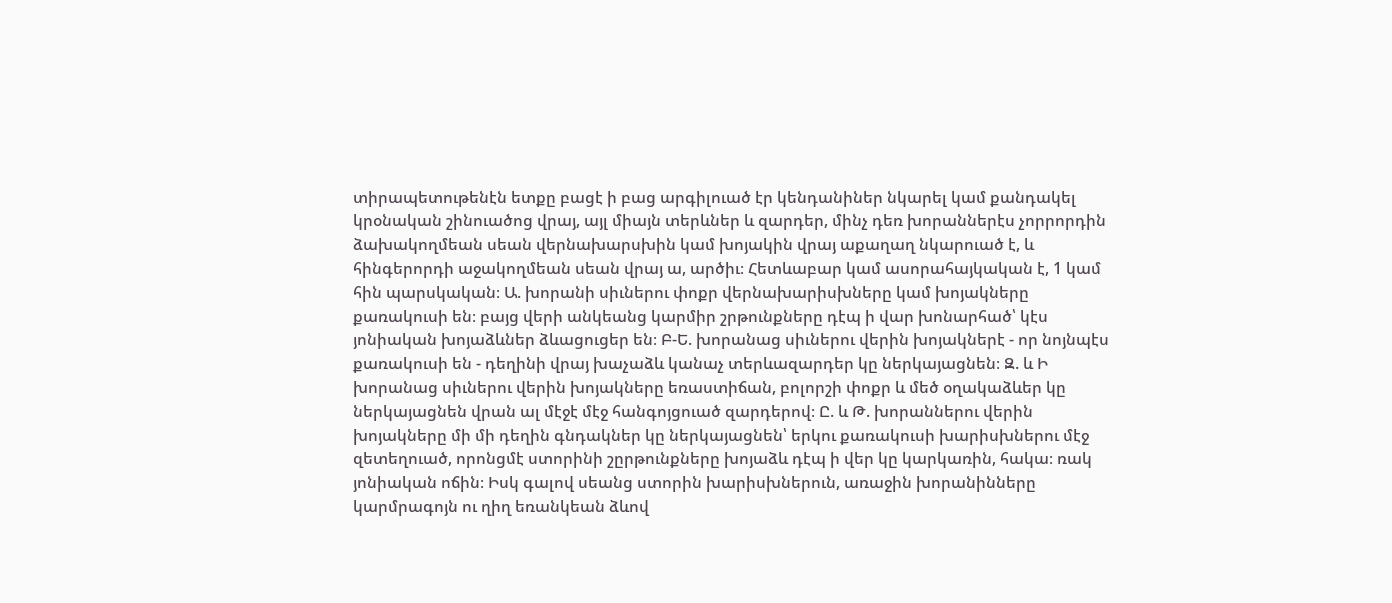տիրապետութենէն ետքը բացէ ի բաց արգիլուած էր կենդանիներ նկարել կամ քանդակել կրօնական շինուածոց վրայ, այլ միայն տերևներ և զարդեր, մինչ դեռ խորաններէս չորրորդին ձախակողմեան սեան վերնախարսխին կամ խոյակին վրայ աքաղաղ նկարուած է, և հինգերորդի աջակողմեան սեան վրայ ա, արծիւ։ Հետևաբար կամ ասորահայկական է, 1 կամ հին պարսկական։ Ա. խորանի սիւներու փոքր վերնախարիսխները կամ խոյակները քառակուսի են։ բայց վերի անկեանց կարմիր շրթունքները դէպ ի վար խոնարհած՝ կէս յոնիական խոյաձևներ ձևացուցեր են։ Բ-Ե. խորանաց սիւներու վերին խոյակներէ - որ նոյնպէս քառակուսի են - դեղինի վրայ խաչաձև կանաչ տերևազարդեր կը ներկայացնեն։ Զ. և Ի խորանաց սիւներու վերին խոյակները եռաստիճան, բոլորշի փոքր և մեծ օղակաձևեր կը ներկայացնեն վրան ալ մէջէ մէջ հանգոյցուած զարդերով։ Ը. և Թ. խորաններու վերին խոյակները մի մի դեղին գնդակներ կը ներկայացնեն՝ երկու քառակուսի խարիսխներու մէջ զետեղուած, որոնցմէ ստորինի շըրթունքները խոյաձև դէպ ի վեր կը կարկառին, հակա։ ռակ յոնիական ոճին։ Իսկ գալով սեանց ստորին խարիսխներուն, առաջին խորանինները կարմրագոյն ու ղիղ եռանկեան ձևով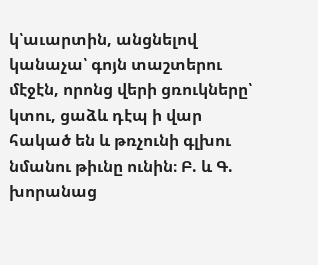կ՝աւարտին, անցնելով կանաչա՝ գոյն տաշտերու մէջէն, որոնց վերի ցռուկները՝ կտու, ցաձև դէպ ի վար հակած են և թռչունի գլխու նմանու թիւնը ունին։ Բ. և Գ. խորանաց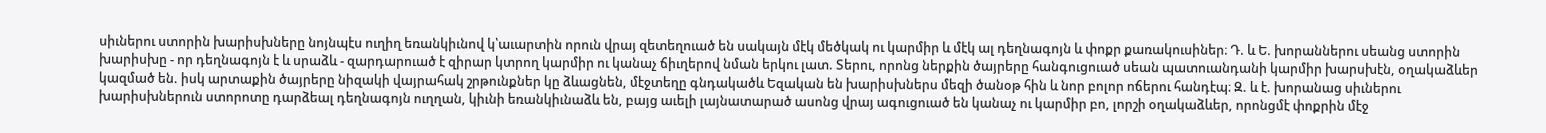սիւներու ստորին խարիսխները նոյնպէս ուղիղ եռանկիւնով կ՝աւարտին որուն վրայ զետեղուած են սակայն մէկ մեծկակ ու կարմիր և մէկ ալ դեղնագոյն և փոքր քառակուսիներ։ Դ. և Ե. խորաններու սեանց ստորին խարիսխը - որ դեղնագոյն է և սրաձև - զարդարուած է զիրար կտրող կարմիր ու կանաչ ճիւղերով նման երկու լատ. Տերու, որոնց ներքին ծայրերը հանգուցուած սեան պատուանդանի կարմիր խարսխէն, օղակաձևեր կազմած են. իսկ արտաքին ծայրերը նիզակի վայրահակ շրթունքներ կը ձևացնեն, մէջտեղը գնդակածև Եզական են խարիսխներս մեզի ծանօթ հին և նոր բոլոր ոճերու հանդէպ։ Զ. և է. խորանաց սիւներու խարիսխներուն ստորոտը դարձեալ դեղնագոյն ուղղան, կիւնի եռանկիւնաձև են, բայց աւելի լայնատարած ասոնց վրայ ագուցուած են կանաչ ու կարմիր բո, լորշի օղակաձևեր, որոնցմէ փոքրին մէջ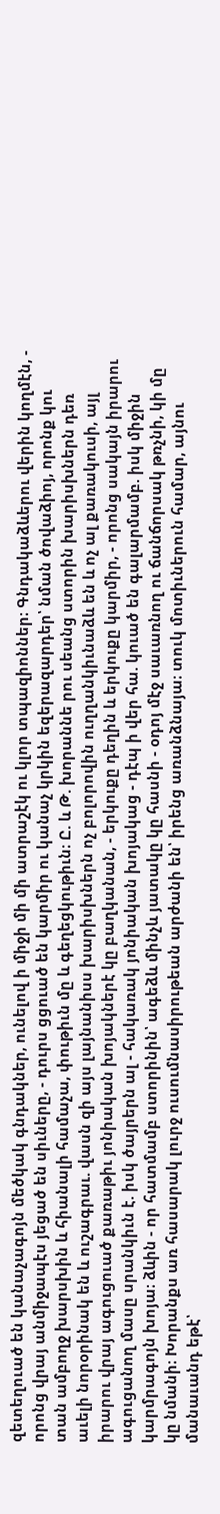զետեղուած են կանաչագոյն մեծկակ գնդակներ, ունելով ի միջի մի մի ատրաշէկ ու կլոր տպազիոններ։ Գնդակաձևերու վերին կողմէն, - որոնց վրայ անմիջապէս յեցած են սիւները, - դուրս ցցուած են կարմիր ու կանաչ կրկին եզերազարդեր՝ նման ծովաձիոյ, որոնք կու տան ամբողջ խարսխին և հիանալի համաչա, փութիւն մը և գեղեցկութիւն։ Ը. և Թ. խորաննե րու սեանց ստորին խարիսխներն դեռ աւելի նորօրինակ են և ուշագրաւ. վասն զի այս լայնանիսս խարիսխներն ոչ բոլորովին ուղղանկիւնաձև են և ոչ ալ քառակուսի, այլ իրարու վրայ ագուցուած քառաթիւ յոնիական խոյակներէ կը բաղկանան, - երկուքը դեղին և երկուքը կարմիր, - որոնց սակայն իրարու ագուցանող մասը սրանկիւն է. իսկ ծայրերն ալ - հակառակ յոնիական խոյակաց - դէպ ի վեր հա. կուած են գալարմամբ. իսկ միջին կարմրագոյն խոյա։ ձևին - որ հատմամբ ստորինին՝ ագեձև մինչև յատակը կը հասնի - օդոյ մէջ սաւառնող ու ճանճորսակ թռչնի, կի մը կը նմանի։ Խորանքս առ հասարակ լուրջ ուսումնասիրութեան արժանի են՝ իրենց առանձնայա։ տուկ մոտիւներուն համար, այնու մանաւանդ եթէ՝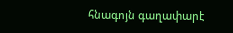հնագոյն գաղափարէ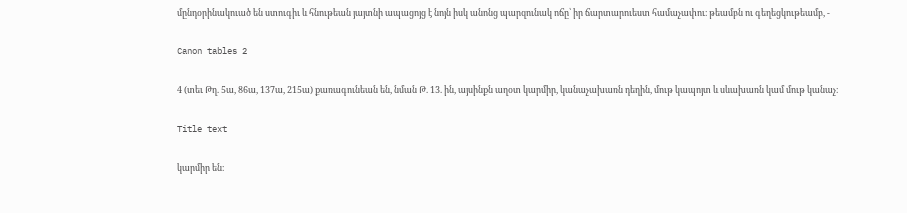մընդօրինակուած են ստուգիւ և հնութեան յայտնի ապացոյց է նոյն իսկ անոնց պարզունակ ոճը՝ իր ճարտարուեստ համաչափու։ թեամբն ու գեղեցկութեամբ, -

Canon tables 2

4 (տեւ Թղ. 5ա, 86ա, 137ա, 215ա) քառագունեան են, նման Թ. 13. ին, այսինքն աղօտ կարմիր, կանաչախառն դեղին, մութ կապոյտ և սևախառն կամ մութ կանաչ։

Title text

կարմիր են։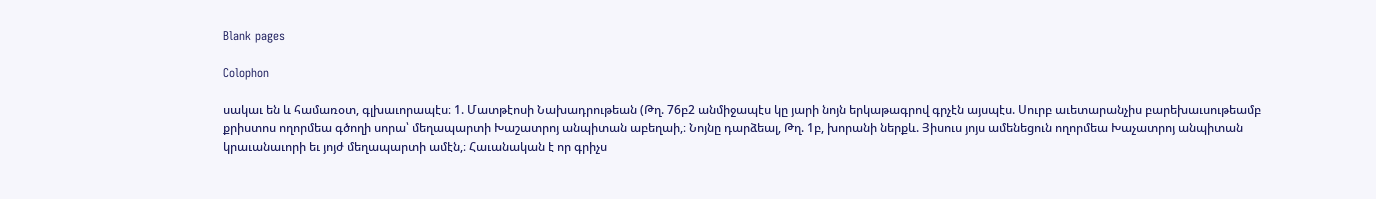Blank pages

Colophon

սակաւ են և համառօտ, գլխաւորապէս։ 1. Մատթէոսի Նախադրութեան (Թղ. 76բ2 անմիջապէս կը յարի նոյն երկաթագրով գրչէն այսպէս. Սուրբ աւետարանչիս բարեխաւսութեամբ քրիստոս ողորմեա գծողի սորա՝ մեղապարտի Խաշատրոյ անպիտան աբեղաի,։ Նոյնը դարձեալ, Թղ. 1բ, խորանի ներքև. Յիսուս յոյս ամենեցուն ողորմեա Խաչատրոյ անպիտան կրաւանաւորի եւ յոյժ մեղապարտի ամէն,։ Հաւանական է որ գրիչս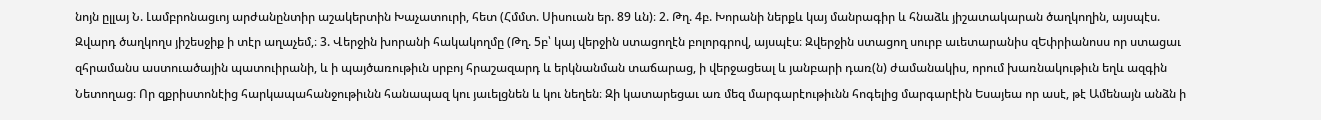նոյն ըլլայ Ն. Լամբրոնացւոյ արժանընտիր աշակերտին Խաչատուրի, հետ (Հմմտ. Սիսուան եր. 89 ևն)։ 2. Թղ. 4բ. Խորանի ներքև կայ մանրագիր և հնաձև յիշատակարան ծաղկողին, այսպէս. Զվարդ ծաղկողս յիշեսջիք ի տէր աղաչեմ,։ 3. Վերջին խորանի հակակողմը (Թղ. 5բ՝ կայ վերջին ստացողէն բոլորգրով, այսպէս։ Զվերջին ստացող սուրբ աւետարանիս զԵփրիանոսս որ ստացաւ զհրամանս աստուածային պատուիրանի, և ի պայծառութիւն սրբոյ հրաշազարդ և երկնանման տաճարաց, ի վերջացեալ և յանբարի դառ(ն) ժամանակիս, որում խառնակութիւն եղև ազգին Նետողաց։ Որ զքրիստոնէից հարկապահանջութիւնն հանապազ կու յաւելցնեն և կու նեղեն։ Զի կատարեցաւ առ մեզ մարգարէութիւնն հոգելից մարգարէին Եսայեա որ ասէ, թէ Ամենայն անձն ի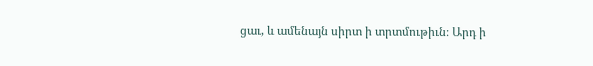ցաւ, և ամենայն սիրտ ի տրտմութիւն։ Արդ ի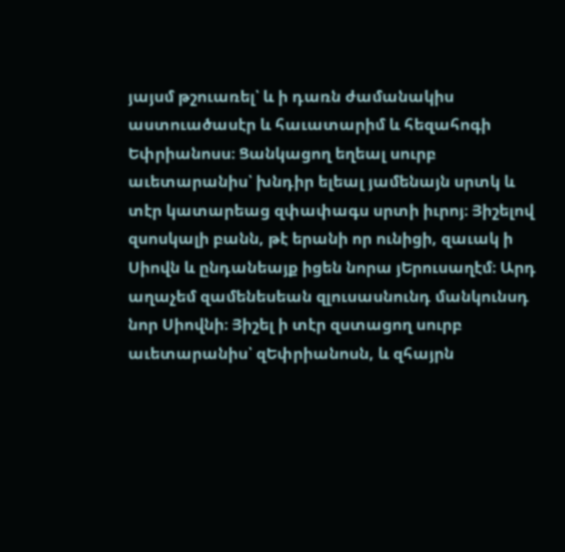յայսմ թշուառել՝ և ի դառն ժամանակիս աստուածասէր և հաւատարիմ և հեզահոգի Եփրիանոսս։ Ցանկացող եղեալ սուրբ աւետարանիս՝ խնդիր ելեալ յամենայն սրտկ և տէր կատարեաց զփափագս սրտի իւրոյ։ Յիշելով զսոսկալի բանն, թէ երանի որ ունիցի, զաւակ ի Սիովն և ընդանեայք իցեն նորա յԵրուսաղէմ։ Արդ աղաչեմ զամենեսեան զլուսասնունդ մանկունսդ նոր Սիովնի։ Յիշել ի տէր զստացող սուրբ աւետարանիս՝ զԵփրիանոսն, և զհայրն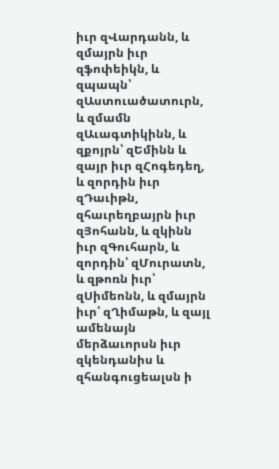իւր զՎարդանն, և զմայրն իւր զֆոփեիկն, և զպապն՝ զԱստուածատուրն, և զմամն զԱւագտիկինն, և զքոյրն՝ զԵմինն և զայր իւր զՀոգեդեղ, և զորդին իւր զԴաւիթն, զհաւրեղբայրն իւր զՅոհանն, և զկինն իւր զԳուհարն, և զորդին՝ զՄուրատն, և զթոռն իւր՝ զՍիմեոնն, և զմայրն իւր՝ զՂիմաթն, և զայլ ամենայն մերձաւորսն իւր զկենդանիս և զհանգուցեալսն ի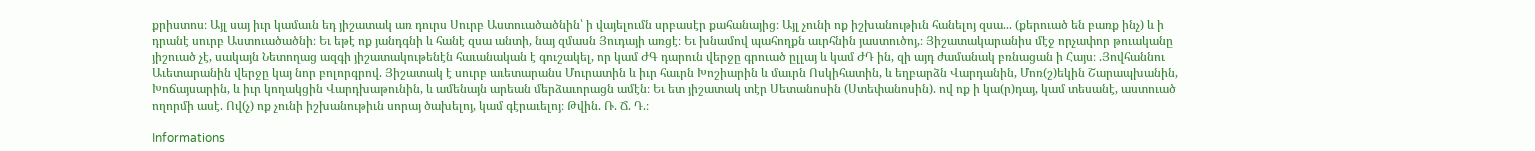քրիստոս։ Այլ սայ իւր կամաւն եդ յիշատակ առ դուրս Սուրբ Աստուածածնին՝ ի վայելումն սրբասէր քահանայից։ Այլ չունի ոք իշխանութիւն հանելոյ զսա... (քերուած են բառք ինչ) և ի դրանէ սուրբ Աստուածածնի։ Եւ եթէ ոք յանդգնի և հանէ զսա անտի, նայ զմասն Յուդայի առցէ։ Եւ խնամով պահողքն աւրհնին յաստուծոյ,։ Յիշատակարանիս մէջ որչափոր թուականը յիշուած չէ, սակայն Նետողաց ազգի յիշատակութենէն հաւանական է գուշակել, որ կամ ԺԳ դարուն վերջը գրուած ըլլայ և կամ ԺԴ ին, զի այդ ժամանակ բռնացան ի Հայս։ .Յովհաննու Աւետարանին վերջը կայ նոր բոլորգրով. Յիշատակ է սուրբ աւետարանս Մուրատին և իւր հաւրն Խոշիարին և մաւրն Ոսկիհատին, և եղբարձն Վարդանին, Մոռ(շ)եկին Շարապխանին, Խոճայսարին, և իւր կողակցին Վարդխաթունին, և ամենայն արեան մերձաւորացն ամէն։ Եւ ետ յիշատակ տէր Սետանոսին (Ստեփանոսին). ով ոք ի կա(ր)դայ, կամ տեսանէ, աստուած ողորմի ասէ. Ով(չ) ոք չունի իշխանութիւն սորայ ծախելոյ, կամ գէրաւելոյ։ Թվին. Ռ. Ճ. Դ.։

Informations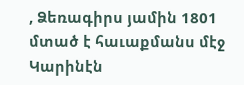, Ձեռագիրս յամին 1801 մտած է հաւաքմանս մէջ Կարինէն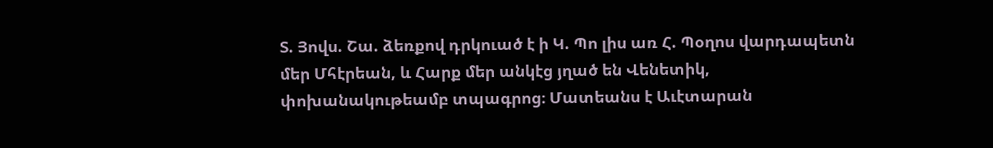Տ. Յովս. Շա. ձեռքով դրկուած է ի Կ. Պո լիս առ Հ. Պօղոս վարդապետն մեր Մհէրեան, և Հարք մեր անկէց յղած են Վենետիկ, փոխանակութեամբ տպագրոց։ Մատեանս է Աւէտարան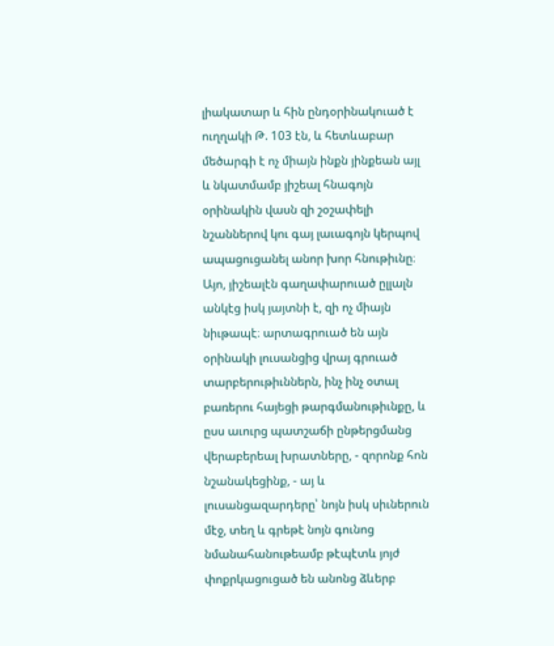լիակատար և հին ընդօրինակուած է ուղղակի Թ. 103 էն, և հետևաբար մեծարգի է ոչ միայն ինքն յինքեան այլ և նկատմամբ յիշեալ հնագոյն օրինակին վասն զի շօշափելի նշաններով կու գայ լաւագոյն կերպով ապացուցանել անոր խոր հնութիւնը։ Այո, յիշեալէն գաղափարուած ըլլալն անկէց իսկ յայտնի է, զի ոչ միայն նիւթապէ։ արտագրուած են այն օրինակի լուսանցից վրայ գրուած տարբերութիւններն, ինչ ինչ օտալ բառերու հայեցի թարգմանութիւնքը, և ըսս աւուրց պատշաճի ընթերցմանց վերաբերեալ խրատները, - զորոնք հոն նշանակեցինք, - այ և լուսանցազարդերը՝ նոյն իսկ սիւներուն մէջ, տեղ և գրեթէ նոյն գունոց նմանահանութեամբ թէպէտև յոյժ փոքրկացուցած են անոնց ձևերբ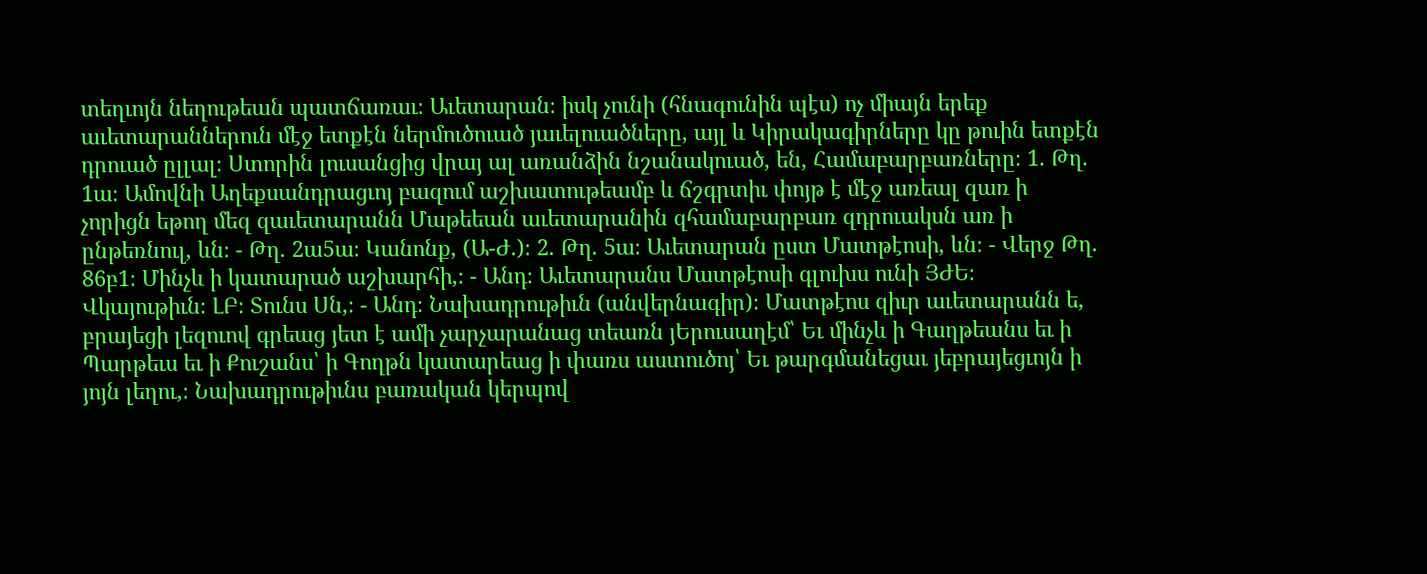տեղւոյն նեղութեան պատճառաւ։ Աւետարան։ իսկ չունի (հնագունին պէս) ոչ միայն երեք աւետարաններուն մէջ ետքէն ներմուծուած յաւելուածները, այլ և Կիրակագիրները կը թուին ետքէն դրուած ըլլալ։ Ստորին լուսանցից վրայ ալ առանձին նշանակուած, են, Համաբարբառները։ 1. Թղ. 1ա։ Ամովնի Աղեքսանդրացւոյ բազում աշխատութեամբ և ճշգրտիւ փոյթ է մէջ առեալ զառ ի չորիցն եթող մեզ զաւետարանն Մաթեեան աւետարանին զհամաբարբառ զդրուակսն առ ի ընթեռնուլ, ևն։ - Թղ. 2ա5ա։ Կանոնք, (Ա-Ժ.)։ 2. Թղ. 5ա։ Աւետարան ըստ Մատթէոսի, ևն։ - Վերջ Թղ. 86բ1։ Մինչև ի կատարած աշխարհի,։ - Անդ։ Աւետարանս Մատթէոսի գլուխս ունի ՅԺԵ։ Վկայութիւն։ ԼԲ։ Տունս Սն,։ - Անդ։ Նախադրութիւն (անվերնագիր)։ Մատթէոս զիւր աւետարանն ե, բրայեցի լեզուով գրեաց յետ է ամի չարչարանաց տեառն յԵրուսաղէմ՝ Եւ մինչև ի Գաղթեանս եւ ի Պարթեւս եւ ի Քուշանս՝ ի Գողթն կատարեաց ի փառս աստուծոյ՝ Եւ թարգմանեցաւ յեբրայեցւոյն ի յոյն լեղու,։ Նախադրութիւնս բառական կերպով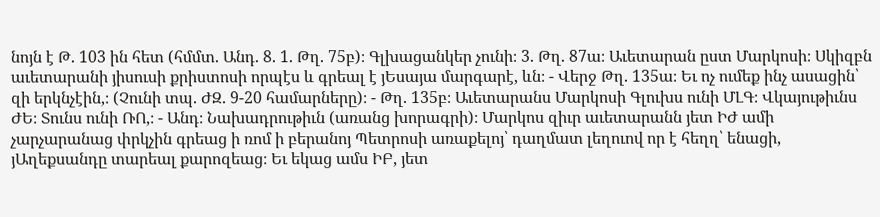նոյն է Թ. 103 ին հետ (հմմտ. Անդ. 8. 1. Թղ. 75բ)։ Գլխացանկեր չունի։ 3. Թղ. 87ա։ Աւետարան ըստ Մարկոսի։ Սկիզբն աւետարանի յիսուսի քրիստոսի որպէս և գրեալ է յԵսայա մարգարէ, ևն։ - Վերջ Թղ. 135ա։ Եւ ոչ ումեք ինչ ասացին՝ զի երկնչէին,։ (Չունի տպ. ԺԶ. 9-20 համարները)։ - Թղ. 135բ։ Աւետարանս Մարկոսի Գլուխս ունի ՄԼԳ։ Վկայութիւնս ԺԵ։ Տունս ունի ՌՈ,։ - Անդ։ Նախադրութիւն (առանց խորագրի)։ Մարկոս զիւր աւետարանն յետ ԻԺ ամի չարչարանաց փրկչին գրեաց ի ռոմ ի բերանոյ Պետրոսի առաքելոյ՝ դաղմատ լեղուով որ է հեղղ՝ ենացի, յԱղեքսանդը տարեալ քարոզեաց։ Եւ եկաց ամս ԻԲ, յետ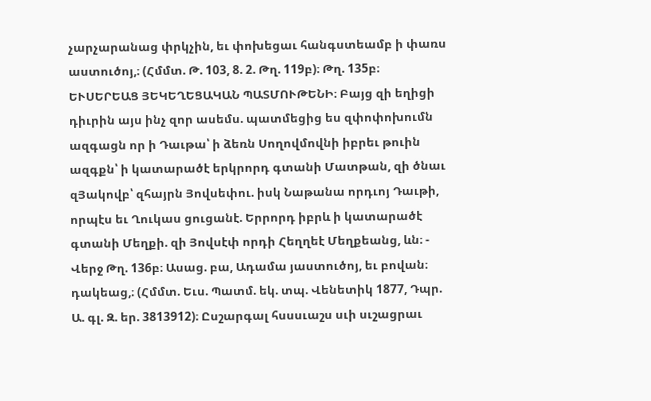չարչարանաց փրկչին, եւ փոխեցաւ հանգստեամբ ի փառս աստուծոյ,։ (Հմմտ. Թ. 103, 8. 2. Թղ. 119բ)։ Թղ. 135բ։ ԵՒՍԵՐԵԱՑ ՅԵԿԵՂԵՑԱԿԱՆ ՊԱՏՄՈՒԹԵՆԻ։ Բայց զի եղիցի դիւրին այս ինչ զոր ասեմս. պատմեցից ես զփոփոխումն ազգացն որ ի Դաւթա՝ ի ձեռն Սողովմովնի իբրեւ թուին ազգքն՝ ի կատարածէ երկրորդ գտանի Մատթան, զի ծնաւ զՅակովբ՝ զհայրն Յովսեփու. իսկ Նաթանա որդւոյ Դաւթի, որպէս եւ Ղուկաս ցուցանէ. Երրորդ իբրև ի կատարածէ գտանի Մեղքի. զի Յովսէփ որդի Հեղղեէ Մեղքեանց, ևն։ - Վերջ Թղ. 136բ։ Ասաց. բա, Ադամա յաստուծոյ, եւ բովան։ դակեաց,։ (Հմմտ. Եւս. Պատմ. եկ. տպ. Վենետիկ 1877, Դպր. Ա. գլ. Զ. եր. 3813912)։ Ըսշարգալ հսսսւաշս սւի սւշացրաւ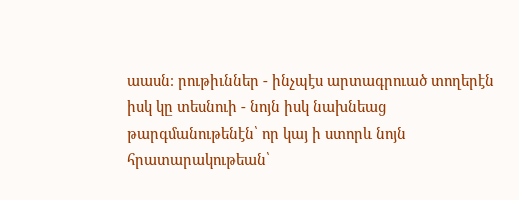աասն։ րութիւններ - ինչպէս արտագրուած տողերէն իսկ կը տեսնուի - նոյն իսկ նախնեաց թարգմանութենէն՝ որ կայ ի ստորև նոյն հրատարակութեան՝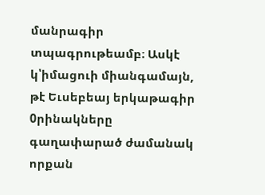մանրագիր տպագրութեամբ։ Ասկէ կ՝իմացուի միանգամայն, թէ Եւսեբեայ երկաթագիր 0րինակները գաղափարած ժամանակ որքան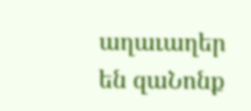աղաւաղեր են զաՆոնք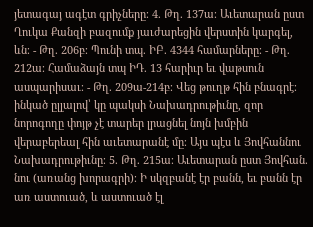յետագայ ագէտ գրիչները։ 4. Թղ. 137ա։ Աւետարան ըստ Ղուկա Քանզի բազումք յաւժարեցին վերստին կարգել, ևն։ - Թղ. 206բ։ Պունի տպ. ԻԲ. 4344 համարները։ - Թղ. 212ա։ Համաձայն տպ ԻԴ. 13 հարիւր եւ վաթսուն ասպարիսաւ։ - Թղ. 209ա-214բ։ Վեց թուղթ հին բնագրէ։ ինկած ըլլալով՝ կը պակսի Նախադրութիւնը, զոր նորոգողը փոյթ չէ տարեր լրացնել նոյն խմբին վերաբերեալ հին աւետարանէ մը։ Այս պէս և Յովհաննու Նախադրութիւնը։ 5. Թղ. 215ա։ Աւետարան ըստ Յովհան. նու (առանց խորագրի)։ Ի սկզբանէ էր բանն, եւ բանն էր առ աստուած, և աստուած էլ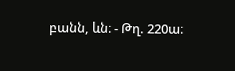բանն, ևն։ - Թղ. 220ա։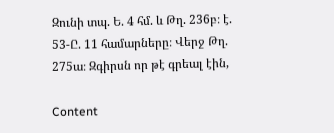Զունի տպ. Ե. 4 հմ. և Թղ. 236բ։ է. 53-Ը. 11 համարները։ Վերջ Թղ. 275ա։ Զգիրսն որ թէ գրեալ էին,

Content